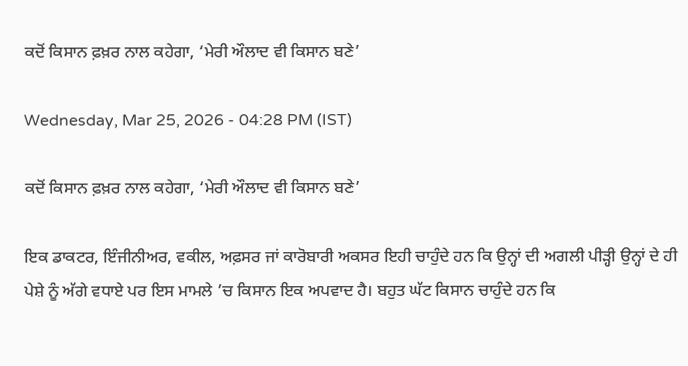ਕਦੋਂ ਕਿਸਾਨ ਫ਼ਖ਼ਰ ਨਾਲ ਕਹੇਗਾ, ‘ਮੇਰੀ ਔਲਾਦ ਵੀ ਕਿਸਾਨ ਬਣੇ’

Wednesday, Mar 25, 2026 - 04:28 PM (IST)

ਕਦੋਂ ਕਿਸਾਨ ਫ਼ਖ਼ਰ ਨਾਲ ਕਹੇਗਾ, ‘ਮੇਰੀ ਔਲਾਦ ਵੀ ਕਿਸਾਨ ਬਣੇ’

ਇਕ ਡਾਕਟਰ, ਇੰਜੀਨੀਅਰ, ਵਕੀਲ, ਅਫ਼ਸਰ ਜਾਂ ਕਾਰੋਬਾਰੀ ਅਕਸਰ ਇਹੀ ਚਾਹੁੰਦੇ ਹਨ ਕਿ ਉਨ੍ਹਾਂ ਦੀ ਅਗਲੀ ਪੀੜ੍ਹੀ ਉਨ੍ਹਾਂ ਦੇ ਹੀ ਪੇਸ਼ੇ ਨੂੰ ਅੱਗੇ ਵਧਾਏ ਪਰ ਇਸ ਮਾਮਲੇ ’ਚ ਕਿਸਾਨ ਇਕ ਅਪਵਾਦ ਹੈ। ਬਹੁਤ ਘੱਟ ਕਿਸਾਨ ਚਾਹੁੰਦੇ ਹਨ ਕਿ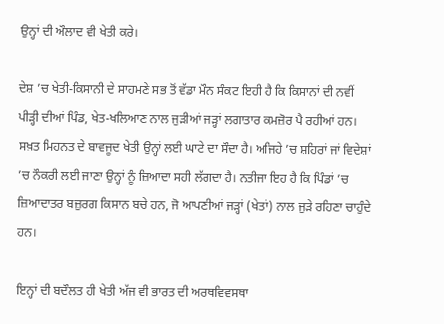ਉਨ੍ਹਾਂ ਦੀ ਔਲਾਦ ਵੀ ਖੇਤੀ ਕਰੇ।

ਦੇਸ਼ ’ਚ ਖੇਤੀ-ਕਿਸਾਨੀ ਦੇ ਸਾਹਮਣੇ ਸਭ ਤੋਂ ਵੱਡਾ ਮੌਨ ਸੰਕਟ ਇਹੀ ਹੈ ਕਿ ਕਿਸਾਨਾਂ ਦੀ ਨਵੀਂ ਪੀੜ੍ਹੀ ਦੀਆਂ ਪਿੰਡ, ਖੇਤ-ਖਲਿਆਣ ਨਾਲ ਜੁੜੀਆਂ ਜੜ੍ਹਾਂ ਲਗਾਤਾਰ ਕਮਜ਼ੋਰ ਪੈ ਰਹੀਆਂ ਹਨ। ਸਖ਼ਤ ਮਿਹਨਤ ਦੇ ਬਾਵਜੂਦ ਖੇਤੀ ਉਨ੍ਹਾਂ ਲਈ ਘਾਟੇ ਦਾ ਸੌਦਾ ਹੈ। ਅਜਿਹੇ ’ਚ ਸ਼ਹਿਰਾਂ ਜਾਂ ਵਿਦੇਸ਼ਾਂ ’ਚ ਨੌਕਰੀ ਲਈ ਜਾਣਾ ਉਨ੍ਹਾਂ ਨੂੰ ਜ਼ਿਆਦਾ ਸਹੀ ਲੱਗਦਾ ਹੈ। ਨਤੀਜਾ ਇਹ ਹੈ ਕਿ ਪਿੰਡਾਂ ’ਚ ਜ਼ਿਆਦਾਤਰ ਬਜ਼ੁਰਗ ਕਿਸਾਨ ਬਚੇ ਹਨ, ਜੋ ਆਪਣੀਆਂ ਜੜ੍ਹਾਂ (ਖੇਤਾਂ) ਨਾਲ ਜੁੜੇ ਰਹਿਣਾ ਚਾਹੁੰਦੇ ਹਨ।

ਇਨ੍ਹਾਂ ਦੀ ਬਦੌਲਤ ਹੀ ਖੇਤੀ ਅੱਜ ਵੀ ਭਾਰਤ ਦੀ ਅਰਥਵਿਵਸਥਾ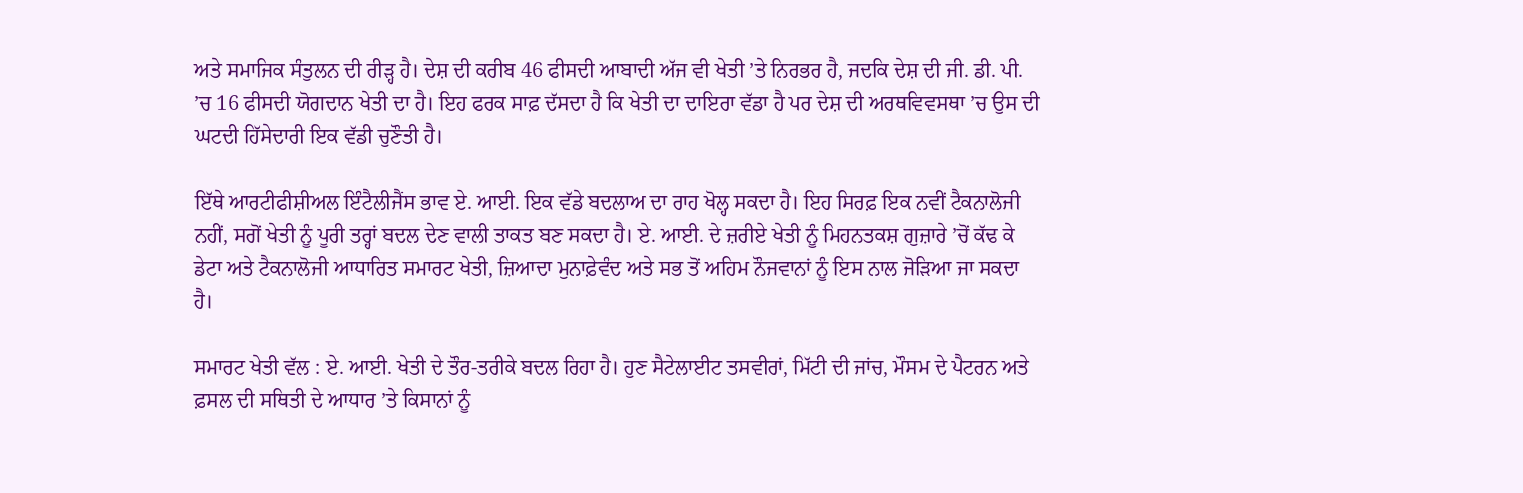ਅਤੇ ਸਮਾਜਿਕ ਸੰਤੁਲਨ ਦੀ ਰੀੜ੍ਹ ਹੈ। ਦੇਸ਼ ਦੀ ਕਰੀਬ 46 ਫੀਸਦੀ ਆਬਾਦੀ ਅੱਜ ਵੀ ਖੇਤੀ ’ਤੇ ਨਿਰਭਰ ਹੈ, ਜਦਕਿ ਦੇਸ਼ ਦੀ ਜੀ. ਡੀ. ਪੀ. ’ਚ 16 ਫੀਸਦੀ ਯੋਗਦਾਨ ਖੇਤੀ ਦਾ ਹੈ। ਇਹ ਫਰਕ ਸਾਫ਼ ਦੱਸਦਾ ਹੈ ਕਿ ਖੇਤੀ ਦਾ ਦਾਇਰਾ ਵੱਡਾ ਹੈ ਪਰ ਦੇਸ਼ ਦੀ ਅਰਥਵਿਵਸਥਾ ’ਚ ਉਸ ਦੀ ਘਟਦੀ ਹਿੱਸੇਦਾਰੀ ਇਕ ਵੱਡੀ ਚੁਣੌਤੀ ਹੈ।

ਇੱਥੇ ਆਰਟੀਫੀਸ਼ੀਅਲ ਇੰਟੈਲੀਜੈਂਸ ਭਾਵ ਏ. ਆਈ. ਇਕ ਵੱਡੇ ਬਦਲਾਅ ਦਾ ਰਾਹ ਖੋਲ੍ਹ ਸਕਦਾ ਹੈ। ਇਹ ਸਿਰਫ਼ ਇਕ ਨਵੀਂ ਟੈਕਨਾਲੋਜੀ ਨਹੀਂ, ਸਗੋਂ ਖੇਤੀ ਨੂੰ ਪੂਰੀ ਤਰ੍ਹਾਂ ਬਦਲ ਦੇਣ ਵਾਲੀ ਤਾਕਤ ਬਣ ਸਕਦਾ ਹੈ। ਏ. ਆਈ. ਦੇ ਜ਼ਰੀਏ ਖੇਤੀ ਨੂੰ ਮਿਹਨਤਕਸ਼ ਗੁਜ਼ਾਰੇ ’ਚੋਂ ਕੱਢ ਕੇ ਡੇਟਾ ਅਤੇ ਟੈਕਨਾਲੋਜੀ ਆਧਾਰਿਤ ਸਮਾਰਟ ਖੇਤੀ, ਜ਼ਿਆਦਾ ਮੁਨਾਫ਼ੇਵੰਦ ਅਤੇ ਸਭ ਤੋਂ ਅਹਿਮ ਨੌਜਵਾਨਾਂ ਨੂੰ ਇਸ ਨਾਲ ਜੋੜਿਆ ਜਾ ਸਕਦਾ ਹੈ।

ਸਮਾਰਟ ਖੇਤੀ ਵੱਲ : ਏ. ਆਈ. ਖੇਤੀ ਦੇ ਤੌਰ-ਤਰੀਕੇ ਬਦਲ ਰਿਹਾ ਹੈ। ਹੁਣ ਸੈਟੇਲਾਈਟ ਤਸਵੀਰਾਂ, ਮਿੱਟੀ ਦੀ ਜਾਂਚ, ਮੌਸਮ ਦੇ ਪੈਟਰਨ ਅਤੇ ਫ਼ਸਲ ਦੀ ਸਥਿਤੀ ਦੇ ਆਧਾਰ ’ਤੇ ਕਿਸਾਨਾਂ ਨੂੰ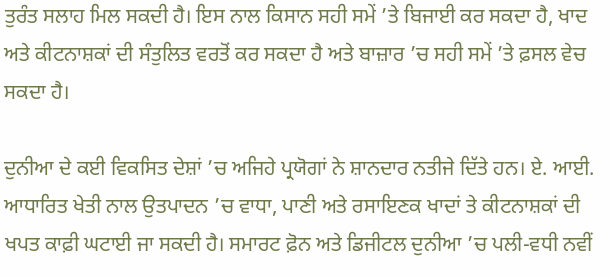ਤੁਰੰਤ ਸਲਾਹ ਮਿਲ ਸਕਦੀ ਹੈ। ਇਸ ਨਾਲ ਕਿਸਾਨ ਸਹੀ ਸਮੇਂ ’ਤੇ ਬਿਜਾਈ ਕਰ ਸਕਦਾ ਹੈ, ਖਾਦ ਅਤੇ ਕੀਟਨਾਸ਼ਕਾਂ ਦੀ ਸੰਤੁਲਿਤ ਵਰਤੋਂ ਕਰ ਸਕਦਾ ਹੈ ਅਤੇ ਬਾਜ਼ਾਰ ’ਚ ਸਹੀ ਸਮੇਂ ’ਤੇ ਫ਼ਸਲ ਵੇਚ ਸਕਦਾ ਹੈ।

ਦੁਨੀਆ ਦੇ ਕਈ ਵਿਕਸਿਤ ਦੇਸ਼ਾਂ ’ਚ ਅਜਿਹੇ ਪ੍ਰਯੋਗਾਂ ਨੇ ਸ਼ਾਨਦਾਰ ਨਤੀਜੇ ਦਿੱਤੇ ਹਨ। ਏ. ਆਈ. ਆਧਾਰਿਤ ਖੇਤੀ ਨਾਲ ਉਤਪਾਦਨ ’ਚ ਵਾਧਾ, ਪਾਣੀ ਅਤੇ ਰਸਾਇਣਕ ਖਾਦਾਂ ਤੇ ਕੀਟਨਾਸ਼ਕਾਂ ਦੀ ਖਪਤ ਕਾਫ਼ੀ ਘਟਾਈ ਜਾ ਸਕਦੀ ਹੈ। ਸਮਾਰਟ ਫ਼ੋਨ ਅਤੇ ਡਿਜੀਟਲ ਦੁਨੀਆ ’ਚ ਪਲੀ-ਵਧੀ ਨਵੀਂ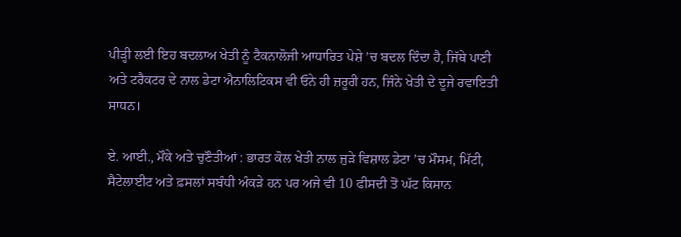ਪੀੜ੍ਹੀ ਲਈ ਇਹ ਬਦਲਾਅ ਖੇਤੀ ਨੂੰ ਟੈਕਨਾਲੋਜੀ ਆਧਾਰਿਤ ਪੇਸ਼ੇ ’ਚ ਬਦਲ ਦਿੰਦਾ ਹੈ, ਜਿੱਥੇ ਪਾਣੀ ਅਤੇ ਟਰੈਕਟਰ ਦੇ ਨਾਲ ਡੇਟਾ ਐਨਾਲਿਟਿਕਸ ਵੀ ਓਨੇ ਹੀ ਜ਼ਰੂਰੀ ਹਨ, ਜਿੰਨੇ ਖੇਤੀ ਦੇ ਦੂਜੇ ਰਵਾਇਤੀ ਸਾਧਨ।

ਏ. ਆਈ., ਮੌਕੇ ਅਤੇ ਚੁਣੌਤੀਆਂ : ਭਾਰਤ ਕੋਲ ਖੇਤੀ ਨਾਲ ਜੁੜੇ ਵਿਸ਼ਾਲ ਡੇਟਾ ’ਚ ਮੌਸਮ, ਮਿੱਟੀ, ਸੈਟੇਲਾਈਟ ਅਤੇ ਫ਼ਸਲਾਂ ਸਬੰਧੀ ਅੰਕੜੇ ਹਨ ਪਰ ਅਜੇ ਵੀ 10 ਫੀਸਦੀ ਤੋਂ ਘੱਟ ਕਿਸਾਨ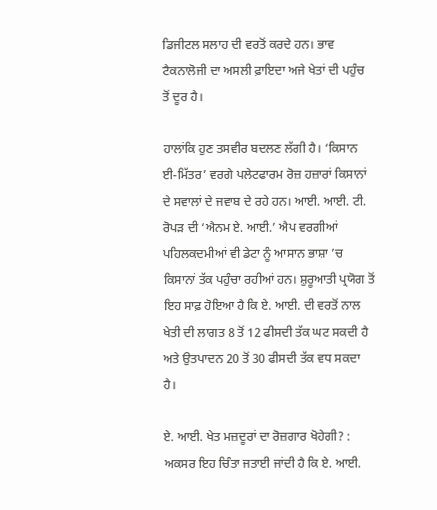ਡਿਜੀਟਲ ਸਲਾਹ ਦੀ ਵਰਤੋਂ ਕਰਦੇ ਹਨ। ਭਾਵ ਟੈਕਨਾਲੋਜੀ ਦਾ ਅਸਲੀ ਫ਼ਾਇਦਾ ਅਜੇ ਖੇਤਾਂ ਦੀ ਪਹੁੰਚ ਤੋਂ ਦੂਰ ਹੈ।

ਹਾਲਾਂਕਿ ਹੁਣ ਤਸਵੀਰ ਬਦਲਣ ਲੱਗੀ ਹੈ। ‘ਕਿਸਾਨ ਈ-ਮਿੱਤਰ’ ਵਰਗੇ ਪਲੇਟਫਾਰਮ ਰੋਜ਼ ਹਜ਼ਾਰਾਂ ਕਿਸਾਨਾਂ ਦੇ ਸਵਾਲਾਂ ਦੇ ਜਵਾਬ ਦੇ ਰਹੇ ਹਨ। ਆਈ. ਆਈ. ਟੀ. ਰੋਪੜ ਦੀ ‘ਐਨਮ ਏ. ਆਈ.’ ਐਪ ਵਰਗੀਆਂ ਪਹਿਲਕਦਮੀਆਂ ਵੀ ਡੇਟਾ ਨੂੰ ਆਸਾਨ ਭਾਸ਼ਾ ’ਚ ਕਿਸਾਨਾਂ ਤੱਕ ਪਹੁੰਚਾ ਰਹੀਆਂ ਹਨ। ਸ਼ੁਰੂਆਤੀ ਪ੍ਰਯੋਗ ਤੋਂ ਇਹ ਸਾਫ਼ ਹੋਇਆ ਹੈ ਕਿ ਏ. ਆਈ. ਦੀ ਵਰਤੋਂ ਨਾਲ ਖੇਤੀ ਦੀ ਲਾਗਤ 8 ਤੋਂ 12 ਫੀਸਦੀ ਤੱਕ ਘਟ ਸਕਦੀ ਹੈ ਅਤੇ ਉਤਪਾਦਨ 20 ਤੋਂ 30 ਫੀਸਦੀ ਤੱਕ ਵਧ ਸਕਦਾ ਹੈ।

ਏ. ਆਈ. ਖੇਤ ਮਜ਼ਦੂਰਾਂ ਦਾ ਰੋਜ਼ਗਾਰ ਖੋਹੇਗੀ? : ਅਕਸਰ ਇਹ ਚਿੰਤਾ ਜਤਾਈ ਜਾਂਦੀ ਹੈ ਕਿ ਏ. ਆਈ.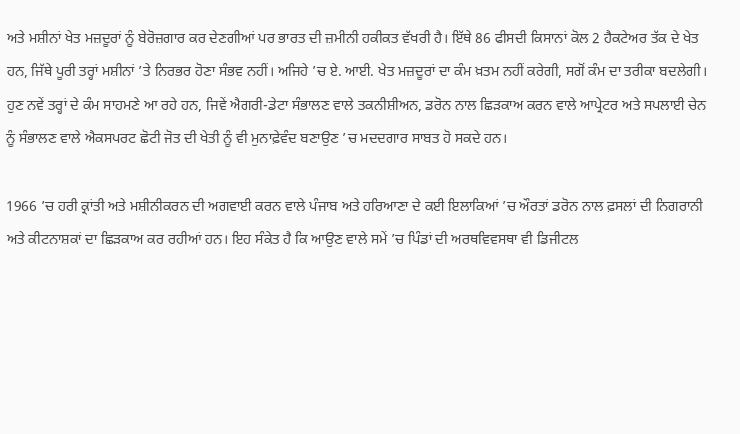ਅਤੇ ਮਸ਼ੀਨਾਂ ਖੇਤ ਮਜ਼ਦੂਰਾਂ ਨੂੰ ਬੇਰੋਜ਼ਗਾਰ ਕਰ ਦੇਣਗੀਆਂ ਪਰ ਭਾਰਤ ਦੀ ਜ਼ਮੀਨੀ ਹਕੀਕਤ ਵੱਖਰੀ ਹੈ। ਇੱਥੇ 86 ਫੀਸਦੀ ਕਿਸਾਨਾਂ ਕੋਲ 2 ਹੈਕਟੇਅਰ ਤੱਕ ਦੇ ਖੇਤ ਹਨ, ਜਿੱਥੇ ਪੂਰੀ ਤਰ੍ਹਾਂ ਮਸ਼ੀਨਾਂ ’ਤੇ ਨਿਰਭਰ ਹੋਣਾ ਸੰਭਵ ਨਹੀਂ। ਅਜਿਹੇ ’ਚ ਏ. ਆਈ. ਖੇਤ ਮਜ਼ਦੂਰਾਂ ਦਾ ਕੰਮ ਖ਼ਤਮ ਨਹੀਂ ਕਰੇਗੀ, ਸਗੋਂ ਕੰਮ ਦਾ ਤਰੀਕਾ ਬਦਲੇਗੀ। ਹੁਣ ਨਵੇਂ ਤਰ੍ਹਾਂ ਦੇ ਕੰਮ ਸਾਹਮਣੇ ਆ ਰਹੇ ਹਨ, ਜਿਵੇਂ ਐਗਰੀ-ਡੇਟਾ ਸੰਭਾਲਣ ਵਾਲੇ ਤਕਨੀਸ਼ੀਅਨ, ਡਰੋਨ ਨਾਲ ਛਿੜਕਾਅ ਕਰਨ ਵਾਲੇ ਆਪ੍ਰੇਟਰ ਅਤੇ ਸਪਲਾਈ ਚੇਨ ਨੂੰ ਸੰਭਾਲਣ ਵਾਲੇ ਐਕਸਪਰਟ ਛੋਟੀ ਜੋਤ ਦੀ ਖੇਤੀ ਨੂੰ ਵੀ ਮੁਨਾਫ਼ੇਵੰਦ ਬਣਾਉਣ ’ਚ ਮਦਦਗਾਰ ਸਾਬਤ ਹੋ ਸਕਦੇ ਹਨ।

1966 ’ਚ ਹਰੀ ਕ੍ਰਾਂਤੀ ਅਤੇ ਮਸ਼ੀਨੀਕਰਨ ਦੀ ਅਗਵਾਈ ਕਰਨ ਵਾਲੇ ਪੰਜਾਬ ਅਤੇ ਹਰਿਆਣਾ ਦੇ ਕਈ ਇਲਾਕਿਆਂ ’ਚ ਔਰਤਾਂ ਡਰੋਨ ਨਾਲ ਫ਼ਸਲਾਂ ਦੀ ਨਿਗਰਾਨੀ ਅਤੇ ਕੀਟਨਾਸ਼ਕਾਂ ਦਾ ਛਿੜਕਾਅ ਕਰ ਰਹੀਆਂ ਹਨ। ਇਹ ਸੰਕੇਤ ਹੈ ਕਿ ਆਉਣ ਵਾਲੇ ਸਮੇਂ ’ਚ ਪਿੰਡਾਂ ਦੀ ਅਰਥਵਿਵਸਥਾ ਵੀ ਡਿਜੀਟਲ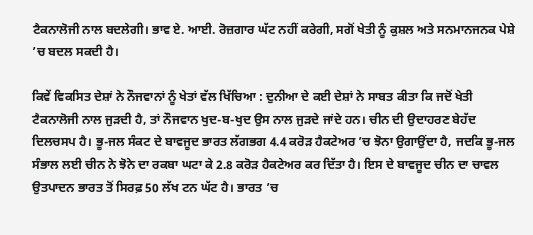ਟੈਕਨਾਲੋਜੀ ਨਾਲ ਬਦਲੇਗੀ। ਭਾਵ ਏ. ਆਈ. ਰੋਜ਼ਗਾਰ ਘੱਟ ਨਹੀਂ ਕਰੇਗੀ, ਸਗੋਂ ਖੇਤੀ ਨੂੰ ਕੁਸ਼ਲ ਅਤੇ ਸਨਮਾਨਜਨਕ ਪੇਸ਼ੇ ’ਚ ਬਦਲ ਸਕਦੀ ਹੈ।

ਕਿਵੇਂ ਵਿਕਸਿਤ ਦੇਸ਼ਾਂ ਨੇ ਨੌਜਵਾਨਾਂ ਨੂੰ ਖੇਤਾਂ ਵੱਲ ਖਿੱਚਿਆ : ਦੁਨੀਆ ਦੇ ਕਈ ਦੇਸ਼ਾਂ ਨੇ ਸਾਬਤ ਕੀਤਾ ਕਿ ਜਦੋਂ ਖੇਤੀ ਟੈਕਨਾਲੋਜੀ ਨਾਲ ਜੁੜਦੀ ਹੈ, ਤਾਂ ਨੌਜਵਾਨ ਖੁਦ-ਬ-ਖੁਦ ਉਸ ਨਾਲ ਜੁੜਦੇ ਜਾਂਦੇ ਹਨ। ਚੀਨ ਦੀ ਉਦਾਹਰਣ ਬੇਹੱਦ ਦਿਲਚਸਪ ਹੈ। ਭੂ-ਜਲ ਸੰਕਟ ਦੇ ਬਾਵਜੂਦ ਭਾਰਤ ਲੱਗਭਗ 4.4 ਕਰੋੜ ਹੈਕਟੇਅਰ ’ਚ ਝੋਨਾ ਉਗਾਉਂਦਾ ਹੈ, ਜਦਕਿ ਭੂ-ਜਲ ਸੰਭਾਲ ਲਈ ਚੀਨ ਨੇ ਝੋਨੇ ਦਾ ਰਕਬਾ ਘਟਾ ਕੇ 2.8 ਕਰੋੜ ਹੈਕਟੇਅਰ ਕਰ ਦਿੱਤਾ ਹੈ। ਇਸ ਦੇ ਬਾਵਜੂਦ ਚੀਨ ਦਾ ਚਾਵਲ ਉਤਪਾਦਨ ਭਾਰਤ ਤੋਂ ਸਿਰਫ਼ 50 ਲੱਖ ਟਨ ਘੱਟ ਹੈ। ਭਾਰਤ ’ਚ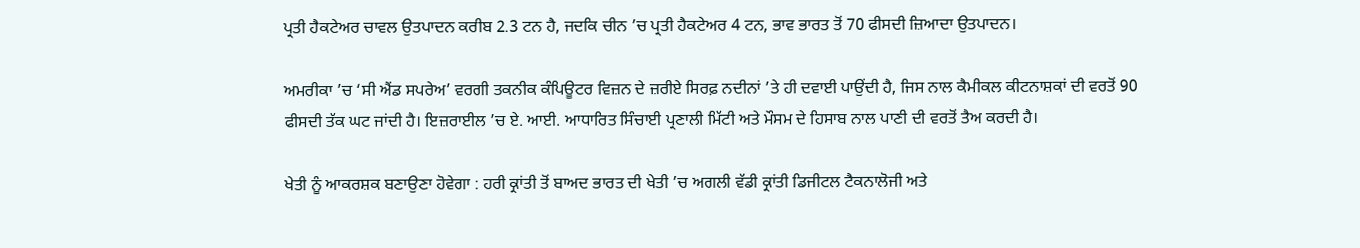ਪ੍ਰਤੀ ਹੈਕਟੇਅਰ ਚਾਵਲ ਉਤਪਾਦਨ ਕਰੀਬ 2.3 ਟਨ ਹੈ, ਜਦਕਿ ਚੀਨ ’ਚ ਪ੍ਰਤੀ ਹੈਕਟੇਅਰ 4 ਟਨ, ਭਾਵ ਭਾਰਤ ਤੋਂ 70 ਫੀਸਦੀ ਜ਼ਿਆਦਾ ਉਤਪਾਦਨ।

ਅਮਰੀਕਾ ’ਚ ‘ਸੀ ਐਂਡ ਸਪਰੇਅ’ ਵਰਗੀ ਤਕਨੀਕ ਕੰਪਿਊਟਰ ਵਿਜ਼ਨ ਦੇ ਜ਼ਰੀਏ ਸਿਰਫ਼ ਨਦੀਨਾਂ ’ਤੇ ਹੀ ਦਵਾਈ ਪਾਉਂਦੀ ਹੈ, ਜਿਸ ਨਾਲ ਕੈਮੀਕਲ ਕੀਟਨਾਸ਼ਕਾਂ ਦੀ ਵਰਤੋਂ 90 ਫੀਸਦੀ ਤੱਕ ਘਟ ਜਾਂਦੀ ਹੈ। ਇਜ਼ਰਾਈਲ ’ਚ ਏ. ਆਈ. ਆਧਾਰਿਤ ਸਿੰਚਾਈ ਪ੍ਰਣਾਲੀ ਮਿੱਟੀ ਅਤੇ ਮੌਸਮ ਦੇ ਹਿਸਾਬ ਨਾਲ ਪਾਣੀ ਦੀ ਵਰਤੋਂ ਤੈਅ ਕਰਦੀ ਹੈ।

ਖੇਤੀ ਨੂੰ ਆਕਰਸ਼ਕ ਬਣਾਉਣਾ ਹੋਵੇਗਾ : ਹਰੀ ਕ੍ਰਾਂਤੀ ਤੋਂ ਬਾਅਦ ਭਾਰਤ ਦੀ ਖੇਤੀ ’ਚ ਅਗਲੀ ਵੱਡੀ ਕ੍ਰਾਂਤੀ ਡਿਜੀਟਲ ਟੈਕਨਾਲੋਜੀ ਅਤੇ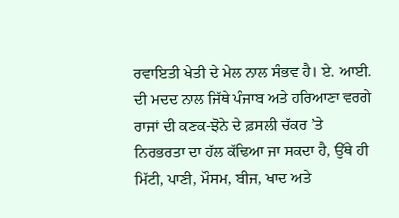ਰਵਾਇਤੀ ਖੇਤੀ ਦੇ ਮੇਲ ਨਾਲ ਸੰਭਵ ਹੈ। ਏ. ਆਈ. ਦੀ ਮਦਦ ਨਾਲ ਜਿੱਥੇ ਪੰਜਾਬ ਅਤੇ ਹਰਿਆਣਾ ਵਰਗੇ ਰਾਜਾਂ ਦੀ ਕਣਕ-ਝੋਨੇ ਦੇ ਫ਼ਸਲੀ ਚੱਕਰ ’ਤੇ ਨਿਰਭਰਤਾ ਦਾ ਹੱਲ ਕੱਢਿਆ ਜਾ ਸਕਦਾ ਹੈ, ਉੱਥੇ ਹੀ ਮਿੱਟੀ, ਪਾਣੀ, ਮੌਸਮ, ਬੀਜ, ਖਾਦ ਅਤੇ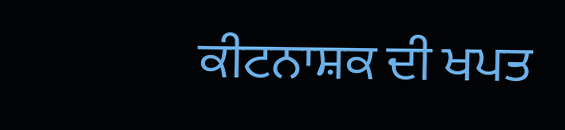ਕੀਟਨਾਸ਼ਕ ਦੀ ਖਪਤ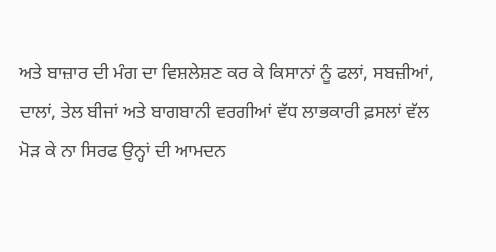ਅਤੇ ਬਾਜ਼ਾਰ ਦੀ ਮੰਗ ਦਾ ਵਿਸ਼ਲੇਸ਼ਣ ਕਰ ਕੇ ਕਿਸਾਨਾਂ ਨੂੰ ਫਲਾਂ, ਸਬਜ਼ੀਆਂ, ਦਾਲਾਂ, ਤੇਲ ਬੀਜਾਂ ਅਤੇ ਬਾਗਬਾਨੀ ਵਰਗੀਆਂ ਵੱਧ ਲਾਭਕਾਰੀ ਫ਼ਸਲਾਂ ਵੱਲ ਮੋੜ ਕੇ ਨਾ ਸਿਰਫ ਉਨ੍ਹਾਂ ਦੀ ਆਮਦਨ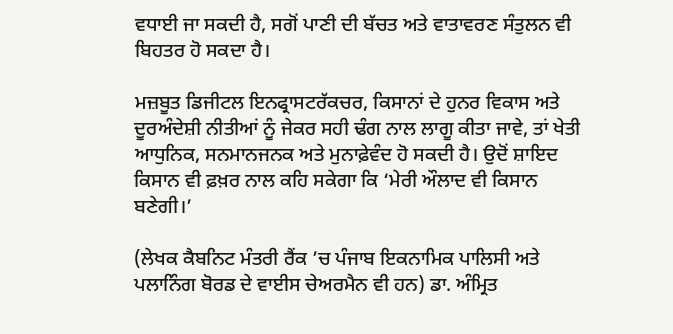ਵਧਾਈ ਜਾ ਸਕਦੀ ਹੈ, ਸਗੋਂ ਪਾਣੀ ਦੀ ਬੱਚਤ ਅਤੇ ਵਾਤਾਵਰਣ ਸੰਤੁਲਨ ਵੀ ਬਿਹਤਰ ਹੋ ਸਕਦਾ ਹੈ।

ਮਜ਼ਬੂਤ ਡਿਜੀਟਲ ਇਨਫ੍ਰਾਸਟਰੱਕਚਰ, ਕਿਸਾਨਾਂ ਦੇ ਹੁਨਰ ਵਿਕਾਸ ਅਤੇ ਦੂਰਅੰਦੇਸ਼ੀ ਨੀਤੀਆਂ ਨੂੰ ਜੇਕਰ ਸਹੀ ਢੰਗ ਨਾਲ ਲਾਗੂ ਕੀਤਾ ਜਾਵੇ, ਤਾਂ ਖੇਤੀ ਆਧੁਨਿਕ, ਸਨਮਾਨਜਨਕ ਅਤੇ ਮੁਨਾਫ਼ੇਵੰਦ ਹੋ ਸਕਦੀ ਹੈ। ਉਦੋਂ ਸ਼ਾਇਦ ਕਿਸਾਨ ਵੀ ਫ਼ਖ਼ਰ ਨਾਲ ਕਹਿ ਸਕੇਗਾ ਕਿ ‘ਮੇਰੀ ਔਲਾਦ ਵੀ ਕਿਸਾਨ ਬਣੇਗੀ।’

(ਲੇਖਕ ਕੈਬਨਿਟ ਮੰਤਰੀ ਰੈਂਕ ’ਚ ਪੰਜਾਬ ਇਕਨਾਮਿਕ ਪਾਲਿਸੀ ਅਤੇ ਪਲਾਨਿੰਗ ਬੋਰਡ ਦੇ ਵਾਈਸ ਚੇਅਰਮੈਨ ਵੀ ਹਨ) ਡਾ. ਅੰਮ੍ਰਿਤ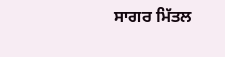ਸਾਗਰ ਮਿੱਤਲ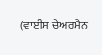(ਵਾਈਸ ਚੇਅਰਮੈਨ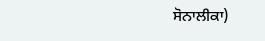ਸੋਨਾਲੀਕਾ)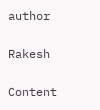author

Rakesh

Content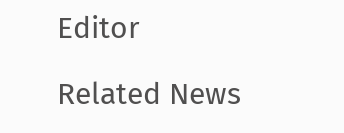Editor

Related News